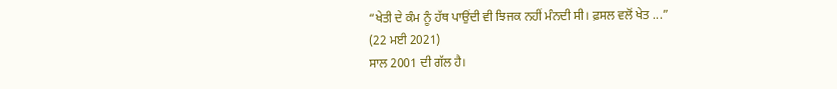“ਖੇਤੀ ਦੇ ਕੰਮ ਨੂੰ ਹੱਥ ਪਾਉਂਦੀ ਵੀ ਝਿਜਕ ਨਹੀਂ ਮੰਨਦੀ ਸੀ। ਫ਼ਸਲ ਵਲੋਂ ਖੇਤ ...”
(22 ਮਈ 2021)
ਸਾਲ 2001 ਦੀ ਗੱਲ ਹੈ।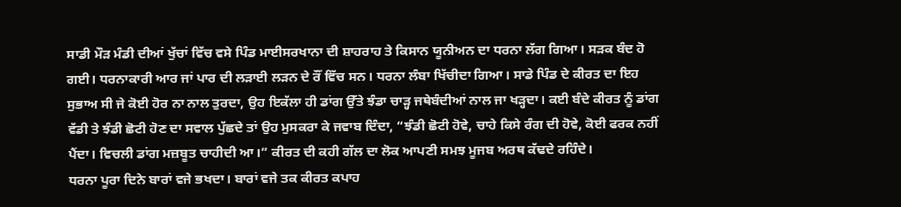ਸਾਡੀ ਮੌੜ ਮੰਡੀ ਦੀਆਂ ਖੁੱਚਾਂ ਵਿੱਚ ਵਸੇ ਪਿੰਡ ਮਾਈਸਰਖਾਨਾ ਦੀ ਸ਼ਾਹਰਾਹ ਤੇ ਕਿਸਾਨ ਯੂਨੀਅਨ ਦਾ ਧਰਨਾ ਲੱਗ ਗਿਆ। ਸੜਕ ਬੰਦ ਹੋ ਗਈ। ਧਰਨਾਕਾਰੀ ਆਰ ਜਾਂ ਪਾਰ ਦੀ ਲੜਾਈ ਲੜਨ ਦੇ ਰੌਂ ਵਿੱਚ ਸਨ। ਧਰਨਾ ਲੰਬਾ ਖਿੱਚੀਦਾ ਗਿਆ। ਸਾਡੇ ਪਿੰਡ ਦੇ ਕੀਰਤ ਦਾ ਇਹ ਸੁਭਾਅ ਸੀ ਜੇ ਕੋਈ ਹੋਰ ਨਾ ਨਾਲ ਤੁਰਦਾ, ਉਹ ਇਕੱਲਾ ਹੀ ਡਾਂਗ ਉੱਤੇ ਝੰਡਾ ਚਾੜ੍ਹ ਜਥੇਬੰਦੀਆਂ ਨਾਲ ਜਾ ਖੜ੍ਹਦਾ। ਕਈ ਬੰਦੇ ਕੀਰਤ ਨੂੰ ਡਾਂਗ ਵੱਡੀ ਤੇ ਝੰਡੀ ਛੋਟੀ ਹੋਣ ਦਾ ਸਵਾਲ ਪੁੱਛਦੇ ਤਾਂ ਉਹ ਮੁਸਕਰਾ ਕੇ ਜਵਾਬ ਦਿੰਦਾ, “ਝੰਡੀ ਛੋਟੀ ਹੋਵੇ, ਚਾਹੇ ਕਿਸੇ ਰੰਗ ਦੀ ਹੋਵੇ, ਕੋਈ ਫਰਕ ਨਹੀਂ ਪੈਂਦਾ। ਵਿਚਲੀ ਡਾਂਗ ਮਜ਼ਬੂਤ ਚਾਹੀਦੀ ਆ।” ਕੀਰਤ ਦੀ ਕਹੀ ਗੱਲ ਦਾ ਲੋਕ ਆਪਣੀ ਸਮਝ ਮੂਜਬ ਅਰਥ ਕੱਢਦੇ ਰਹਿੰਦੇ।
ਧਰਨਾ ਪੂਰਾ ਦਿਨੇ ਬਾਰਾਂ ਵਜੇ ਭਖਦਾ। ਬਾਰਾਂ ਵਜੇ ਤਕ ਕੀਰਤ ਕਪਾਹ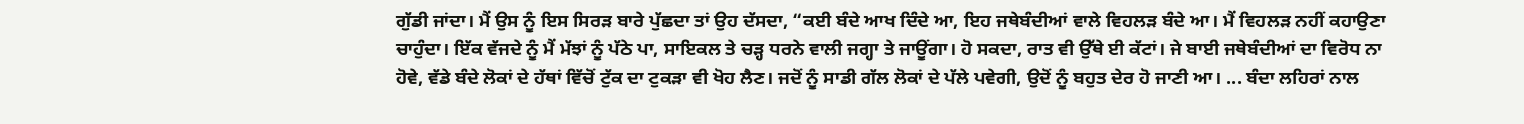ਗੁੱਡੀ ਜਾਂਦਾ। ਮੈਂ ਉਸ ਨੂੰ ਇਸ ਸਿਰੜ ਬਾਰੇ ਪੁੱਛਦਾ ਤਾਂ ਉਹ ਦੱਸਦਾ, “ਕਈ ਬੰਦੇ ਆਖ ਦਿੰਦੇ ਆ, ਇਹ ਜਥੇਬੰਦੀਆਂ ਵਾਲੇ ਵਿਹਲੜ ਬੰਦੇ ਆ। ਮੈਂ ਵਿਹਲੜ ਨਹੀਂ ਕਹਾਉਣਾ ਚਾਹੁੰਦਾ। ਇੱਕ ਵੱਜਦੇ ਨੂੰ ਮੈਂ ਮੱਝਾਂ ਨੂੰ ਪੱਠੇ ਪਾ, ਸਾਇਕਲ ਤੇ ਚੜ੍ਹ ਧਰਨੇ ਵਾਲੀ ਜਗ੍ਹਾ ਤੇ ਜਾਊਂਗਾ। ਹੋ ਸਕਦਾ, ਰਾਤ ਵੀ ਉੱਥੇ ਈ ਕੱਟਾਂ। ਜੇ ਬਾਈ ਜਥੇਬੰਦੀਆਂ ਦਾ ਵਿਰੋਧ ਨਾ ਹੋਵੇ, ਵੱਡੇ ਬੰਦੇ ਲੋਕਾਂ ਦੇ ਹੱਥਾਂ ਵਿੱਚੋਂ ਟੁੱਕ ਦਾ ਟੁਕੜਾ ਵੀ ਖੋਹ ਲੈਣ। ਜਦੋਂ ਨੂੰ ਸਾਡੀ ਗੱਲ ਲੋਕਾਂ ਦੇ ਪੱਲੇ ਪਵੇਗੀ, ਉਦੋਂ ਨੂੰ ਬਹੁਤ ਦੇਰ ਹੋ ਜਾਣੀ ਆ। ... ਬੰਦਾ ਲਹਿਰਾਂ ਨਾਲ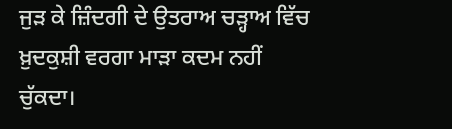ਜੁੜ ਕੇ ਜ਼ਿੰਦਗੀ ਦੇ ਉਤਰਾਅ ਚੜ੍ਹਾਅ ਵਿੱਚ ਖ਼ੁਦਕੁਸ਼ੀ ਵਰਗਾ ਮਾੜਾ ਕਦਮ ਨਹੀਂ ਚੁੱਕਦਾ।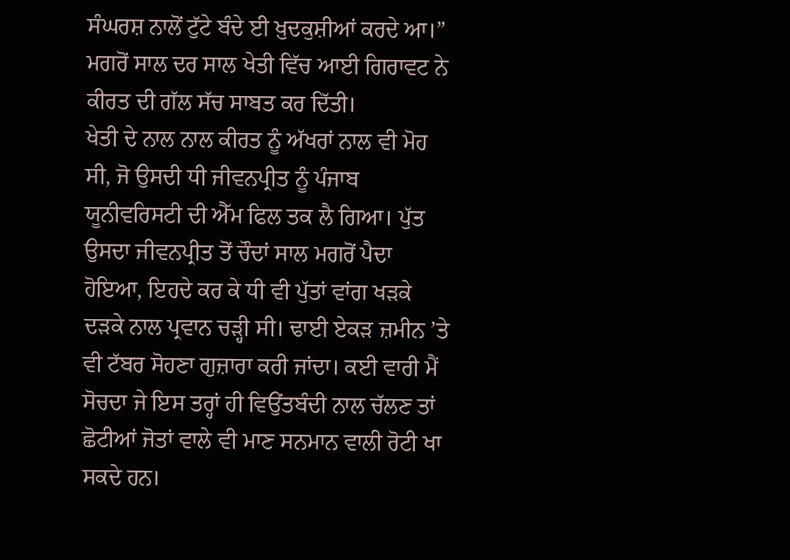ਸੰਘਰਸ਼ ਨਾਲੋਂ ਟੁੱਟੇ ਬੰਦੇ ਈ ਖ਼ੁਦਕੁਸ਼ੀਆਂ ਕਰਦੇ ਆ।” ਮਗਰੋਂ ਸਾਲ ਦਰ ਸਾਲ ਖੇਤੀ ਵਿੱਚ ਆਈ ਗਿਰਾਵਟ ਨੇ ਕੀਰਤ ਦੀ ਗੱਲ ਸੱਚ ਸਾਬਤ ਕਰ ਦਿੱਤੀ।
ਖੇਤੀ ਦੇ ਨਾਲ ਨਾਲ ਕੀਰਤ ਨੂੰ ਅੱਖਰਾਂ ਨਾਲ ਵੀ ਮੋਹ ਸੀ, ਜੋ ਉਸਦੀ ਧੀ ਜੀਵਨਪ੍ਰੀਤ ਨੂੰ ਪੰਜਾਬ ਯੂਨੀਵਰਿਸਟੀ ਦੀ ਐੱਮ ਫਿਲ ਤਕ ਲੈ ਗਿਆ। ਪੁੱਤ ਉਸਦਾ ਜੀਵਨਪ੍ਰੀਤ ਤੋਂ ਚੌਦਾਂ ਸਾਲ ਮਗਰੋਂ ਪੈਦਾ ਹੋਇਆ, ਇਹਦੇ ਕਰ ਕੇ ਧੀ ਵੀ ਪੁੱਤਾਂ ਵਾਂਗ ਖੜਕੇ ਦੜਕੇ ਨਾਲ ਪ੍ਰਵਾਨ ਚੜ੍ਹੀ ਸੀ। ਢਾਈ ਏਕੜ ਜ਼ਮੀਨ ’ਤੇ ਵੀ ਟੱਬਰ ਸੋਹਣਾ ਗੁਜ਼ਾਰਾ ਕਰੀ ਜਾਂਦਾ। ਕਈ ਵਾਰੀ ਮੈਂ ਸੋਚਦਾ ਜੇ ਇਸ ਤਰ੍ਹਾਂ ਹੀ ਵਿਉਂਤਬੰਦੀ ਨਾਲ ਚੱਲਣ ਤਾਂ ਛੋਟੀਆਂ ਜੋਤਾਂ ਵਾਲੇ ਵੀ ਮਾਣ ਸਨਮਾਨ ਵਾਲੀ ਰੋਟੀ ਖਾ ਸਕਦੇ ਹਨ।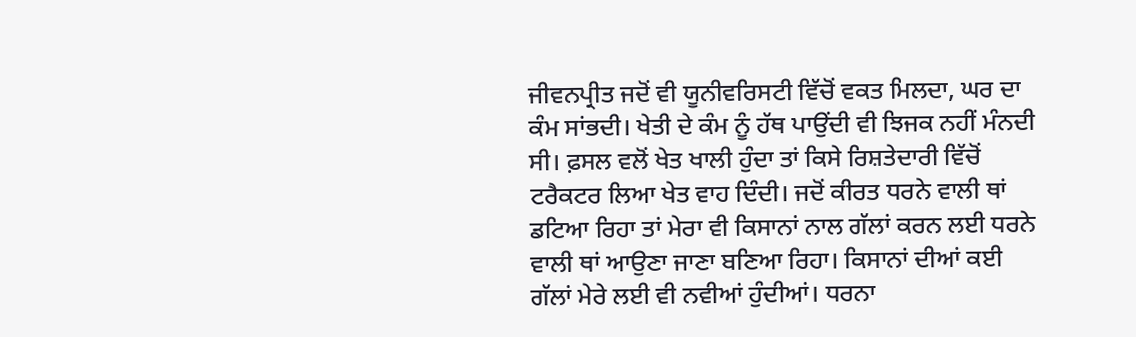ਜੀਵਨਪ੍ਰੀਤ ਜਦੋਂ ਵੀ ਯੂਨੀਵਰਿਸਟੀ ਵਿੱਚੋਂ ਵਕਤ ਮਿਲਦਾ, ਘਰ ਦਾ ਕੰਮ ਸਾਂਭਦੀ। ਖੇਤੀ ਦੇ ਕੰਮ ਨੂੰ ਹੱਥ ਪਾਉਂਦੀ ਵੀ ਝਿਜਕ ਨਹੀਂ ਮੰਨਦੀ ਸੀ। ਫ਼ਸਲ ਵਲੋਂ ਖੇਤ ਖਾਲੀ ਹੁੰਦਾ ਤਾਂ ਕਿਸੇ ਰਿਸ਼ਤੇਦਾਰੀ ਵਿੱਚੋਂ ਟਰੈਕਟਰ ਲਿਆ ਖੇਤ ਵਾਹ ਦਿੰਦੀ। ਜਦੋਂ ਕੀਰਤ ਧਰਨੇ ਵਾਲੀ ਥਾਂ ਡਟਿਆ ਰਿਹਾ ਤਾਂ ਮੇਰਾ ਵੀ ਕਿਸਾਨਾਂ ਨਾਲ ਗੱਲਾਂ ਕਰਨ ਲਈ ਧਰਨੇ ਵਾਲੀ ਥਾਂ ਆਉਣਾ ਜਾਣਾ ਬਣਿਆ ਰਿਹਾ। ਕਿਸਾਨਾਂ ਦੀਆਂ ਕਈ ਗੱਲਾਂ ਮੇਰੇ ਲਈ ਵੀ ਨਵੀਆਂ ਹੁੰਦੀਆਂ। ਧਰਨਾ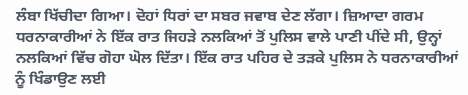ਲੰਬਾ ਖਿੱਚੀਦਾ ਗਿਆ। ਦੋਹਾਂ ਧਿਰਾਂ ਦਾ ਸਬਰ ਜਵਾਬ ਦੇਣ ਲੱਗਾ। ਜ਼ਿਆਦਾ ਗਰਮ ਧਰਨਾਕਾਰੀਆਂ ਨੇ ਇੱਕ ਰਾਤ ਜਿਹੜੇ ਨਲਕਿਆਂ ਤੋਂ ਪੁਲਿਸ ਵਾਲੇ ਪਾਣੀ ਪੀਂਦੇ ਸੀ, ਉਨ੍ਹਾਂ ਨਲਕਿਆਂ ਵਿੱਚ ਗੋਹਾ ਘੋਲ ਦਿੱਤਾ। ਇੱਕ ਰਾਤ ਪਹਿਰ ਦੇ ਤੜਕੇ ਪੁਲਿਸ ਨੇ ਧਰਨਾਕਾਰੀਆਂ ਨੂੰ ਖਿੰਡਾਉਣ ਲਈ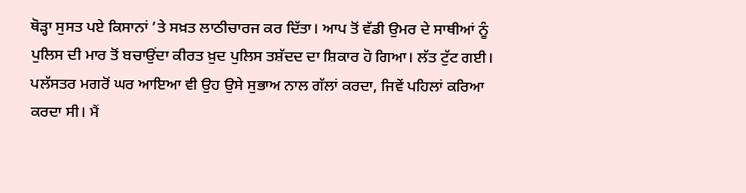ਥੋੜ੍ਹਾ ਸੁਸਤ ਪਏ ਕਿਸਾਨਾਂ ’ਤੇ ਸਖ਼ਤ ਲਾਠੀਚਾਰਜ ਕਰ ਦਿੱਤਾ। ਆਪ ਤੋਂ ਵੱਡੀ ਉਮਰ ਦੇ ਸਾਥੀਆਂ ਨੂੰ ਪੁਲਿਸ ਦੀ ਮਾਰ ਤੋਂ ਬਚਾਉਂਦਾ ਕੀਰਤ ਖ਼ੁਦ ਪੁਲਿਸ ਤਸ਼ੱਦਦ ਦਾ ਸ਼ਿਕਾਰ ਹੋ ਗਿਆ। ਲੱਤ ਟੁੱਟ ਗਈ। ਪਲੱਸਤਰ ਮਗਰੋਂ ਘਰ ਆਇਆ ਵੀ ਉਹ ਉਸੇ ਸੁਭਾਅ ਨਾਲ ਗੱਲਾਂ ਕਰਦਾ, ਜਿਵੇਂ ਪਹਿਲਾਂ ਕਰਿਆ ਕਰਦਾ ਸੀ। ਮੈਂ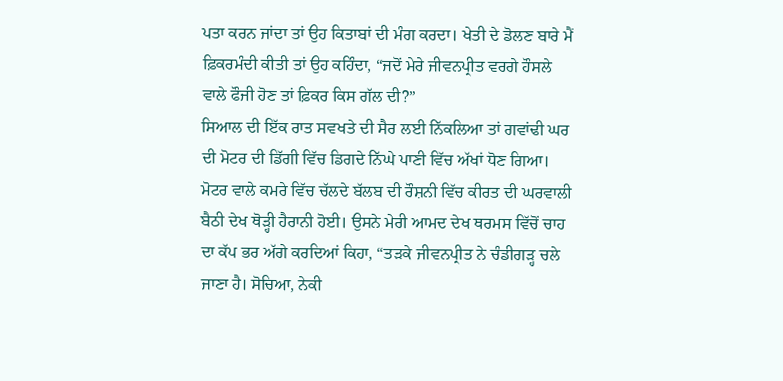ਪਤਾ ਕਰਨ ਜਾਂਦਾ ਤਾਂ ਉਹ ਕਿਤਾਬਾਂ ਦੀ ਮੰਗ ਕਰਦਾ। ਖੇਤੀ ਦੇ ਡੋਲਣ ਬਾਰੇ ਮੈਂ ਫ਼ਿਕਰਮੰਦੀ ਕੀਤੀ ਤਾਂ ਉਹ ਕਹਿੰਦਾ, “ਜਦੋਂ ਮੇਰੇ ਜੀਵਨਪ੍ਰੀਤ ਵਰਗੇ ਹੌਸਲੇ ਵਾਲੇ ਫੌਜੀ ਹੋਣ ਤਾਂ ਫ਼ਿਕਰ ਕਿਸ ਗੱਲ ਦੀ?”
ਸਿਆਲ ਦੀ ਇੱਕ ਰਾਤ ਸਵਖਤੇ ਦੀ ਸੈਰ ਲਈ ਨਿੱਕਲਿਆ ਤਾਂ ਗਵਾਂਢੀ ਘਰ ਦੀ ਮੋਟਰ ਦੀ ਡਿੱਗੀ ਵਿੱਚ ਡਿਗਦੇ ਨਿੱਘੇ ਪਾਣੀ ਵਿੱਚ ਅੱਖਾਂ ਧੋਣ ਗਿਆ। ਮੋਟਰ ਵਾਲੇ ਕਮਰੇ ਵਿੱਚ ਚੱਲਦੇ ਬੱਲਬ ਦੀ ਰੌਸ਼ਨੀ ਵਿੱਚ ਕੀਰਤ ਦੀ ਘਰਵਾਲੀ ਬੈਠੀ ਦੇਖ ਥੋੜ੍ਹੀ ਹੈਰਾਨੀ ਹੋਈ। ਉਸਨੇ ਮੇਰੀ ਆਮਦ ਦੇਖ ਥਰਮਸ ਵਿੱਚੋਂ ਚਾਹ ਦਾ ਕੱਪ ਭਰ ਅੱਗੇ ਕਰਦਿਆਂ ਕਿਹਾ, “ਤੜਕੇ ਜੀਵਨਪ੍ਰੀਤ ਨੇ ਚੰਡੀਗੜ੍ਹ ਚਲੇ ਜਾਣਾ ਹੈ। ਸੋਚਿਆ, ਨੇਕੀ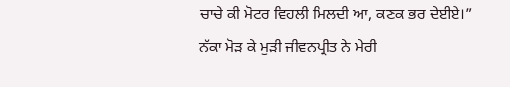ਚਾਚੇ ਕੀ ਮੋਟਰ ਵਿਹਲੀ ਮਿਲਦੀ ਆ, ਕਣਕ ਭਰ ਦੇਈਏ।”
ਨੱਕਾ ਮੋੜ ਕੇ ਮੁੜੀ ਜੀਵਨਪ੍ਰੀਤ ਨੇ ਮੇਰੀ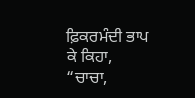ਫ਼ਿਕਰਮੰਦੀ ਭਾਪ ਕੇ ਕਿਹਾ, “ਚਾਚਾ,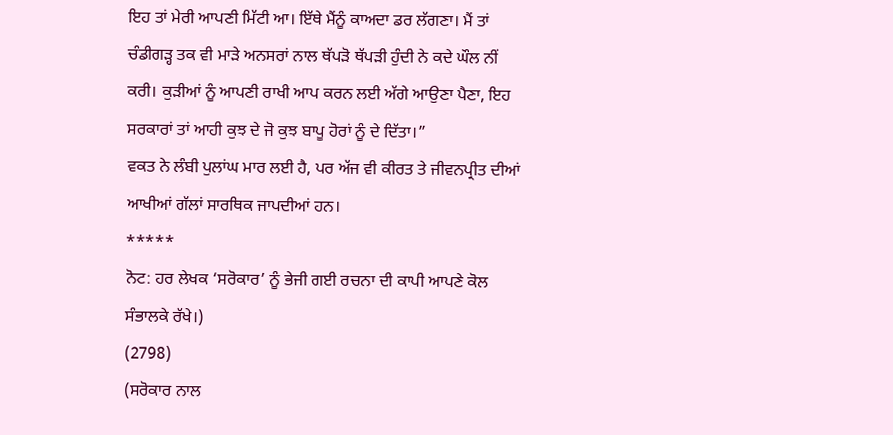ਇਹ ਤਾਂ ਮੇਰੀ ਆਪਣੀ ਮਿੱਟੀ ਆ। ਇੱਥੇ ਮੈਂਨੂੰ ਕਾਅਦਾ ਡਰ ਲੱਗਣਾ। ਮੈਂ ਤਾਂ ਚੰਡੀਗੜ੍ਹ ਤਕ ਵੀ ਮਾੜੇ ਅਨਸਰਾਂ ਨਾਲ ਥੱਪੜੋ ਥੱਪੜੀ ਹੁੰਦੀ ਨੇ ਕਦੇ ਘੌਲ ਨੀਂ ਕਰੀ। ਕੁੜੀਆਂ ਨੂੰ ਆਪਣੀ ਰਾਖੀ ਆਪ ਕਰਨ ਲਈ ਅੱਗੇ ਆਉਣਾ ਪੈਣਾ, ਇਹ ਸਰਕਾਰਾਂ ਤਾਂ ਆਹੀ ਕੁਝ ਦੇ ਜੋ ਕੁਝ ਬਾਪੂ ਹੋਰਾਂ ਨੂੰ ਦੇ ਦਿੱਤਾ।”
ਵਕਤ ਨੇ ਲੰਬੀ ਪੁਲਾਂਘ ਮਾਰ ਲਈ ਹੈ, ਪਰ ਅੱਜ ਵੀ ਕੀਰਤ ਤੇ ਜੀਵਨਪ੍ਰੀਤ ਦੀਆਂ ਆਖੀਆਂ ਗੱਲਾਂ ਸਾਰਥਿਕ ਜਾਪਦੀਆਂ ਹਨ।
*****
ਨੋਟ: ਹਰ ਲੇਖਕ ‘ਸਰੋਕਾਰ’ ਨੂੰ ਭੇਜੀ ਗਈ ਰਚਨਾ ਦੀ ਕਾਪੀ ਆਪਣੇ ਕੋਲ ਸੰਭਾਲਕੇ ਰੱਖੇ।)
(2798)
(ਸਰੋਕਾਰ ਨਾਲ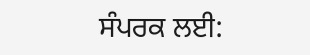ਸੰਪਰਕ ਲਈ: